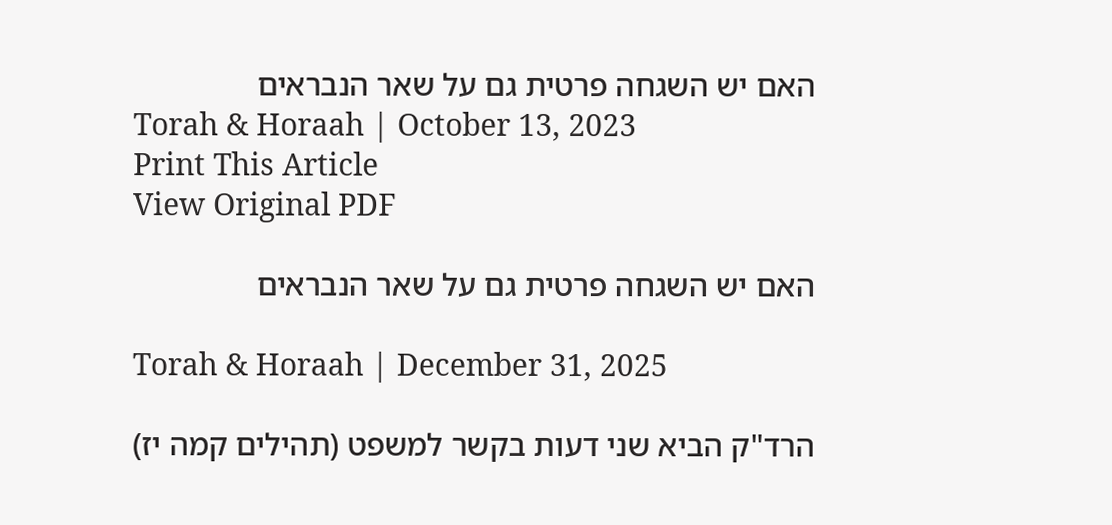האם יש השגחה פרטית גם על שאר הנבראים
Torah & Horaah | October 13, 2023
Print This Article
View Original PDF

האם יש השגחה פרטית גם על שאר הנבראים

Torah & Horaah | December 31, 2025

הרד"ק הביא שני דעות בקשר למשפט (תהילים קמה יז)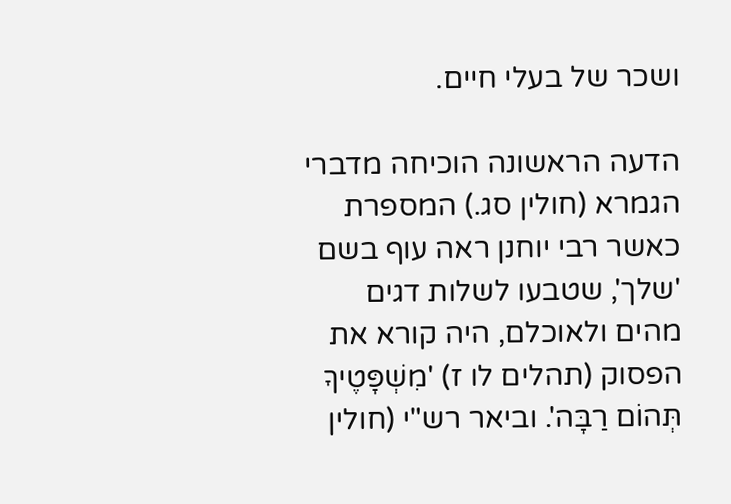ושכר של בעלי חיים.

הדעה הראשונה הוכיחה מדברי הגמרא (חולין סג.) המספרת כאשר רבי יוחנן ראה עוף בשם 'שלך', שטבעו לשלות דגים מהים ולאוכלם, היה קורא את הפסוק (תהלים לו ז) 'מִשְׁפָּטֶיךָ תְּהוֹם רַבָּה'. וביאר רש"י (חולין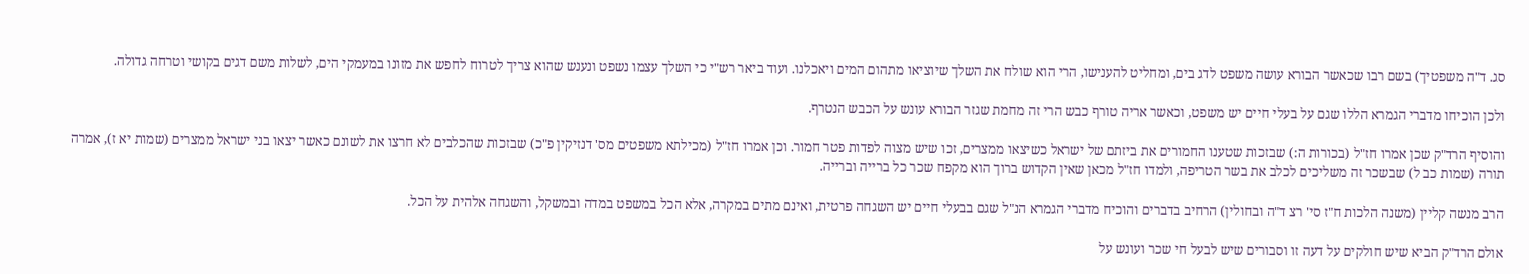סג. ד"ה משפטיך) בשם רבו שכאשר הבורא עושה משפט לדג בים, ומחליט להענישו, הרי הוא שולח את השלך שיוציאו מתהום המים ויאכלנו. ועוד ביאר רש"י כי השלך עצמו נשפט ונענש שהוא צריך לטרוח לחפש את מזונו במעמקי הים, לשלות משם דגים בקושי וטרחה גדולה.

ולכן הוכיחו מדברי הגמרא הללו שגם על בעלי חיים יש משפט, וכאשר אריה טורף כבש הרי זה מחמת שגזר הבורא עונש על הכבש הנטרף.

והוסיף הרד"ק שכן אמרו חז"ל (בכורות ה:) שבזכות שטענו החמורים את ביזתם של ישראל כשיצאו ממצרים, זכו שיש מצוה לפדות פטר חמור. וכן אמרו חז"ל (מכילתא משפטים מס' דנזיקין פ"כ) שבזכות שהכלבים לא חרצו את לשונם כאשר יצאו בני ישראל ממצרים (שמות יא ז), אמרה תורה (שמות כב ל) שבשכר זה משליכים לכלב את בשר הטריפה, ולמדו חז"ל מכאן שאין הקדוש ברוך הוא מקפח שכר כל ברייה וברייה.

הרב מנשה קליין (משנה הלכות ח"ז סי' רצ ד"ה ובחולין) הרחיב בדברים והוכיח מדברי הגמרא הנ"ל שגם בבעלי חיים יש השגחה פרטית, ואינם מתים במקרה, אלא הכל במשפט במדה ובמשקל, והשגחה אלהית על הכל.

אולם הרד"ק הביא שיש חולקים על דעה זו וסבורים שיש לבעל חי שכר ועונש על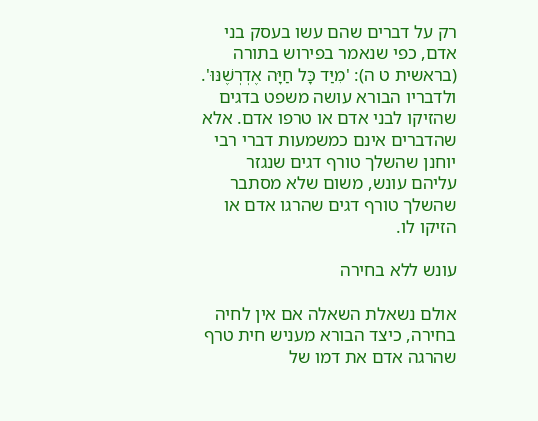רק על דברים שהם עשו בעסק בני אדם, כפי שנאמר בפירוש בתורה (בראשית ט ה): 'מִיַּד כָּל חַיָּה אֶדְרְשֶׁנּוּ'. ולדבריו הבורא עושה משפט בדגים שהזיקו לבני אדם או טרפו אדם. אלא שהדברים אינם כמשמעות דברי רבי יוחנן שהשלך טורף דגים שנגזר עליהם עונש, משום שלא מסתבר שהשלך טורף דגים שהרגו אדם או הזיקו לו.

עונש ללא בחירה

אולם נשאלת השאלה אם אין לחיה בחירה, כיצד הבורא מעניש חית טרף שהרגה אדם את דמו של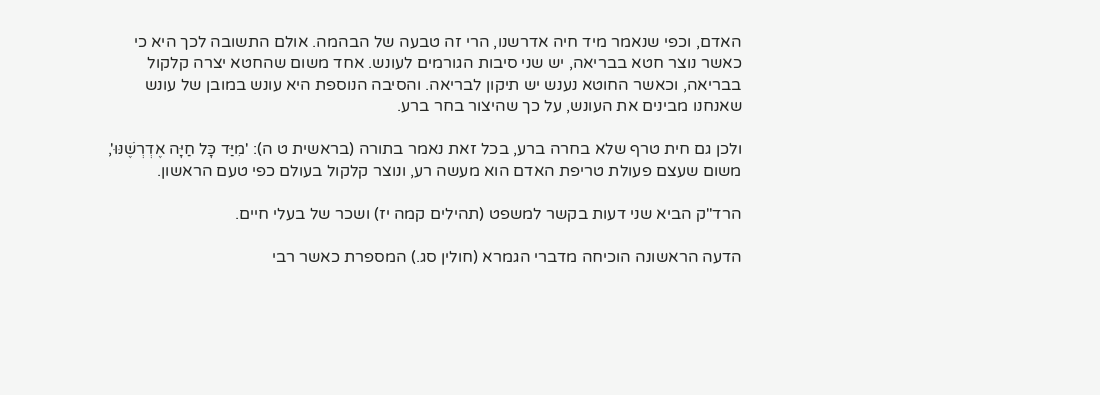האדם, וכפי שנאמר מיד חיה אדרשנו, הרי זה טבעה של הבהמה. אולם התשובה לכך היא כי כאשר נוצר חטא בבריאה, יש שני סיבות הגורמים לעונש. אחד משום שהחטא יצרה קלקול בבריאה, וכאשר החוטא נענש יש תיקון לבריאה. והסיבה הנוספת היא עונש במובן של עונש שאנחנו מבינים את העונש, על כך שהיצור בחר ברע.

ולכן גם חית טרף שלא בחרה ברע, בכל זאת נאמר בתורה (בראשית ט ה): 'מִיַּד כָּל חַיָּה אֶדְרְשֶׁנּוּ', משום שעצם פעולת טריפת האדם הוא מעשה רע, ונוצר קלקול בעולם כפי טעם הראשון.

הרד"ק הביא שני דעות בקשר למשפט (תהילים קמה יז) ושכר של בעלי חיים.

הדעה הראשונה הוכיחה מדברי הגמרא (חולין סג.) המספרת כאשר רבי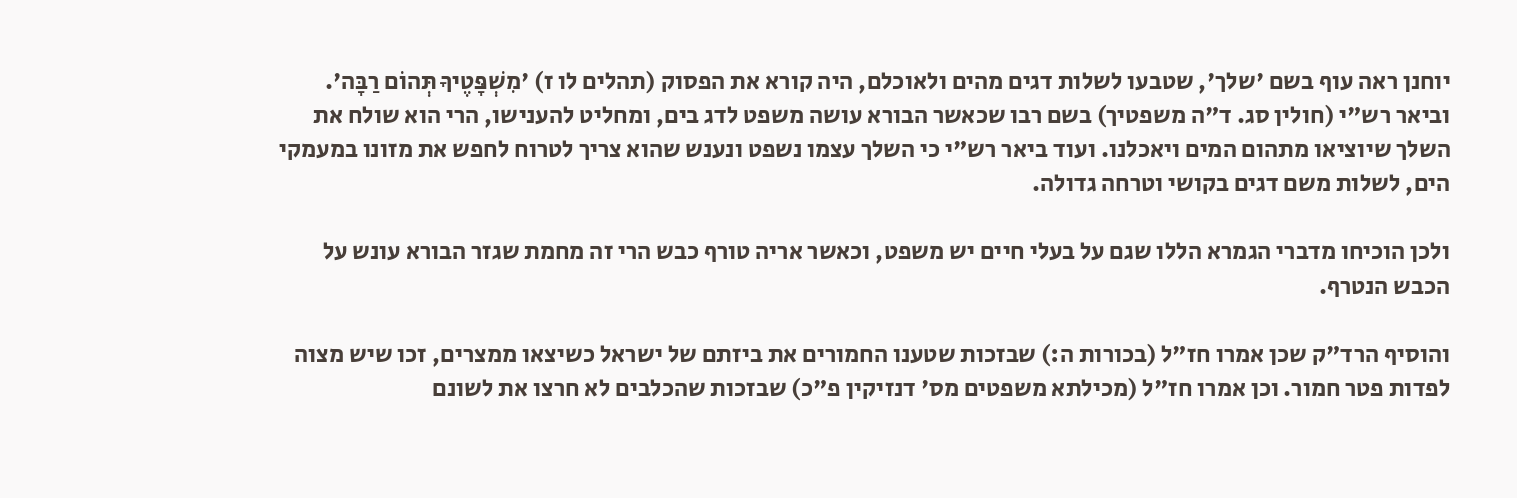יוחנן ראה עוף בשם 'שלך', שטבעו לשלות דגים מהים ולאוכלם, היה קורא את הפסוק (תהלים לו ז) 'מִשְׁפָּטֶיךָ תְּהוֹם רַבָּה'. וביאר רש"י (חולין סג. ד"ה משפטיך) בשם רבו שכאשר הבורא עושה משפט לדג בים, ומחליט להענישו, הרי הוא שולח את השלך שיוציאו מתהום המים ויאכלנו. ועוד ביאר רש"י כי השלך עצמו נשפט ונענש שהוא צריך לטרוח לחפש את מזונו במעמקי הים, לשלות משם דגים בקושי וטרחה גדולה.

ולכן הוכיחו מדברי הגמרא הללו שגם על בעלי חיים יש משפט, וכאשר אריה טורף כבש הרי זה מחמת שגזר הבורא עונש על הכבש הנטרף.

והוסיף הרד"ק שכן אמרו חז"ל (בכורות ה:) שבזכות שטענו החמורים את ביזתם של ישראל כשיצאו ממצרים, זכו שיש מצוה לפדות פטר חמור. וכן אמרו חז"ל (מכילתא משפטים מס' דנזיקין פ"כ) שבזכות שהכלבים לא חרצו את לשונם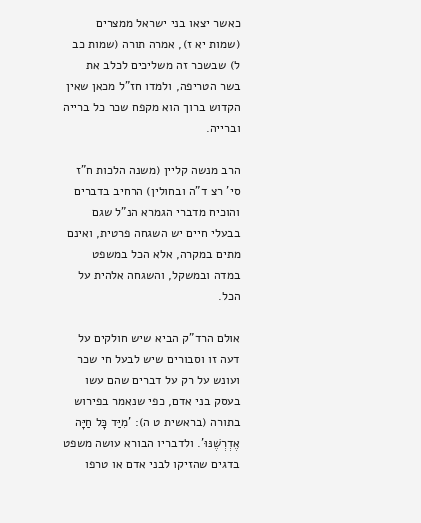כאשר יצאו בני ישראל ממצרים (שמות יא ז), אמרה תורה (שמות כב ל) שבשכר זה משליכים לכלב את בשר הטריפה, ולמדו חז"ל מכאן שאין הקדוש ברוך הוא מקפח שכר כל ברייה וברייה.

הרב מנשה קליין (משנה הלכות ח"ז סי' רצ ד"ה ובחולין) הרחיב בדברים והוכיח מדברי הגמרא הנ"ל שגם בבעלי חיים יש השגחה פרטית, ואינם מתים במקרה, אלא הכל במשפט במדה ובמשקל, והשגחה אלהית על הכל.

אולם הרד"ק הביא שיש חולקים על דעה זו וסבורים שיש לבעל חי שכר ועונש על רק על דברים שהם עשו בעסק בני אדם, כפי שנאמר בפירוש בתורה (בראשית ט ה): 'מִיַּד כָּל חַיָּה אֶדְרְשֶׁנּוּ'. ולדבריו הבורא עושה משפט בדגים שהזיקו לבני אדם או טרפו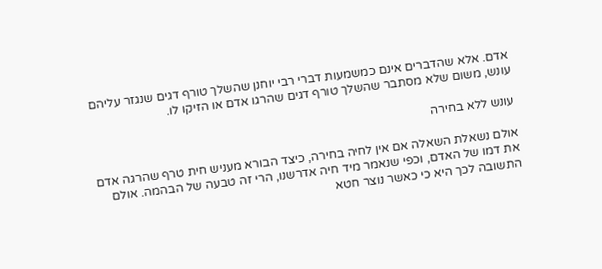אדם. אלא שהדברים אינם כמשמעות דברי רבי יוחנן שהשלך טורף דגים שנגזר עליהם עונש, משום שלא מסתבר שהשלך טורף דגים שהרגו אדם או הזיקו לו.

עונש ללא בחירה

אולם נשאלת השאלה אם אין לחיה בחירה, כיצד הבורא מעניש חית טרף שהרגה אדם את דמו של האדם, וכפי שנאמר מיד חיה אדרשנו, הרי זה טבעה של הבהמה. אולם התשובה לכך היא כי כאשר נוצר חטא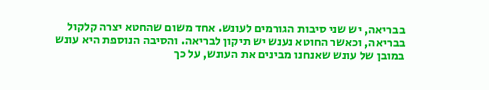בבריאה, יש שני סיבות הגורמים לעונש. אחד משום שהחטא יצרה קלקול בבריאה, וכאשר החוטא נענש יש תיקון לבריאה. והסיבה הנוספת היא עונש במובן של עונש שאנחנו מבינים את העונש, על כך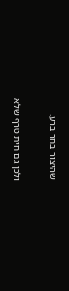שהיצור בחר ברע.

ולכן גם חית טרף שלא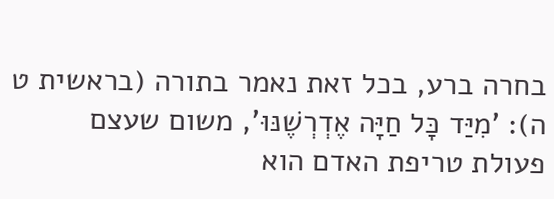בחרה ברע, בכל זאת נאמר בתורה (בראשית ט ה): 'מִיַּד כָּל חַיָּה אֶדְרְשֶׁנּוּ', משום שעצם פעולת טריפת האדם הוא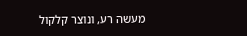מעשה רע, ונוצר קלקול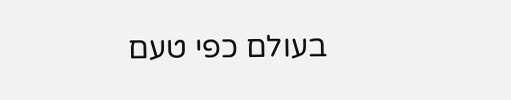בעולם כפי טעם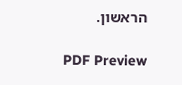הראשון.

PDF Preview